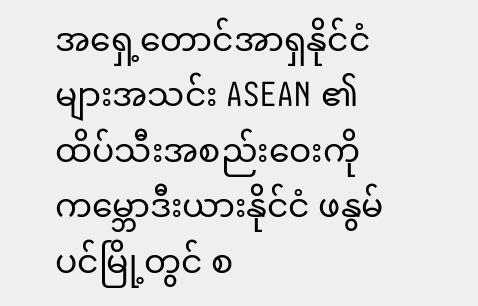အရှေ့တောင်အာရှနိုင်ငံများအသင်း ASEAN ၏ ထိပ်သီးအစည်းဝေးကို ကမ္ဘောဒီးယားနိုင်ငံ ဖနွမ်ပင်မြို့တွင် စ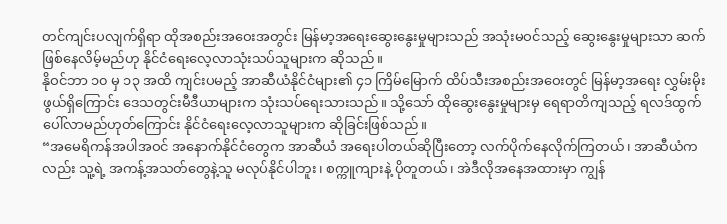တင်ကျင်းပလျက်ရှိရာ ထိုအစည်းအဝေးအတွင်း မြန်မာ့အရေးဆွေးနွေးမှုများသည် အသုံးမဝင်သည့် ဆွေးနွေးမှုများသာ ဆက်ဖြစ်နေလိမ့်မည်ဟု နိုင်ငံရေးလေ့လာသုံးသပ်သူများက ဆိုသည်။
နိုဝင်ဘာ ၁၀ မှ ၁၃ အထိ ကျင်းပမည့် အာဆီယံနိုင်ငံများ၏ ၄၁ ကြိမ်မြောက် ထိပ်သီးအစည်းအဝေးတွင် မြန်မာ့အရေး လွှမ်းမိုးဖွယ်ရှိကြောင်း ဒေသတွင်းမီဒီယာများက သုံးသပ်ရေးသားသည်။ သို့သော် ထိုဆွေးနွေးမှုများမှ ရေရာတိကျသည့် ရလဒ်ထွက်ပေါ်လာမည်ဟုတ်ကြောင်း နိုင်ငံရေးလေ့လာသူများက ဆိုခြင်းဖြစ်သည်။
“အမေရိကန်အပါအဝင် အနောက်နိုင်ငံတွေက အာဆီယံ အရေးပါတယ်ဆိုပြီးတော့ လက်ပိုက်နေလိုက်ကြတယ်၊ အာဆီယံကလည်း သူ့ရဲ့ အကန့်အသတ်တွေနဲ့သူ မလုပ်နိုင်ပါဘူး၊ စက္ကူကျားနဲ့ ပိုတူတယ်၊ အဲဒီလိုအနေအထားမှာ ကျွန်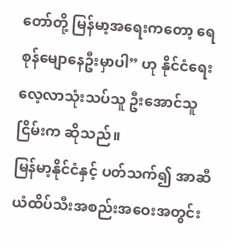တော်တို့ မြန်မာ့အရေးကတော့ ရေစုန်မျောနေဦးမှာပါ” ဟု နိုင်ငံရေးလေ့လာသုံးသပ်သူ ဦးအောင်သူငြိမ်းက ဆိုသည်။
မြန်မာ့နိုင်ငံနှင့် ပတ်သက်၍ အာဆီယံထိပ်သီးအစည်းအဝေးအတွင်း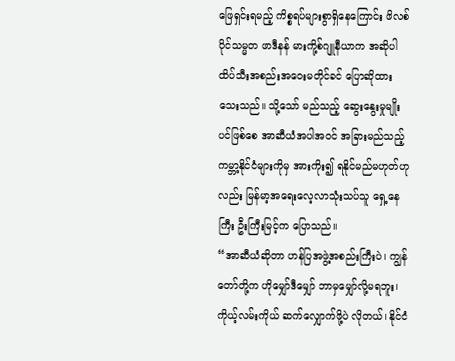ဖြေရှင်းရမည့် ကိစ္စရပ်များစွာရှိနေကြောင်း ဖိလစ်ပိုင်သမ္မတ ဖာဒီနန် မားကို့စ်ဂျူနီယာက အဆိုပါ ထိပ်သီးအစည်းအဝေးမတိုင်ခင် ပြောဆိုထားသေးသည်။ သို့သော် မည်သည့် ဆွေးနွေးမှုမျိုးပင်ဖြစ်စေ အာဆီယံအပါအဝင် အခြားမည်သည့် ကမ္ဘာ့နိုင်ငံများကိုမှ အားကိုး၍ ရနိုင်မည်မဟုတ်ဟုလည်း မြန်မာ့အရေးလေ့လာသုံးသပ်သူ ရှေ့နေကြီး ဦးကြီးမြင့်က ပြောသည်။
“အာဆီယံဆိုတာ ဟန်ပြအဖွဲ့အစည်းကြီးပဲ၊ ကျွန်တော်တို့က ဟိုမျှော်ဒီမျှော် ဘာမှမျှော်လို့မရဘူး၊ ကိုယ့်လမ်းကိုယ် ဆက်လျှောက်ဖို့ပဲ လိုတယ်၊ နိုင်ငံ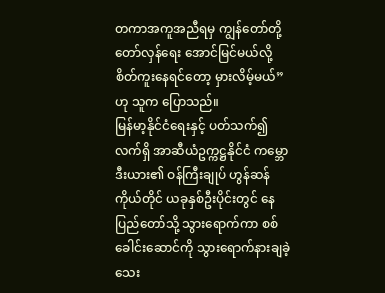တကာအကူအညီရမှ ကျွန်တော်တို့ တော်လှန်ရေး အောင်မြင်မယ်လို့ စိတ်ကူးနေရင်တော့ မှားလိမ့်မယ်” ဟု သူက ပြောသည်။
မြန်မာ့နိုင်ငံရေးနှင့် ပတ်သက်၍ လက်ရှိ အာဆီယံဥက္ကဋ္ဌနိုင်ငံ ကမ္ဘောဒီးယား၏ ဝန်ကြီးချုပ် ဟွန်ဆန်ကိုယ်တိုင် ယခုနှစ်ဦးပိုင်းတွင် နေပြည်တော်သို့ သွားရောက်ကာ စစ်ခေါင်းဆောင်ကို သွားရောက်နားချခဲ့သေး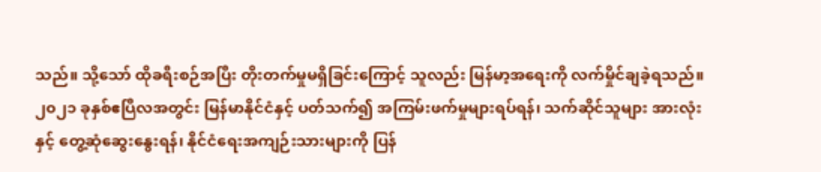သည်။ သို့သော် ထိုခရီးစဉ်အပြီး တိုးတက်မှုမရှိခြင်းကြောင့် သူလည်း မြန်မာ့အရေးကို လက်မှိုင်ချခဲ့ရသည်။
၂၀၂၁ ခုနှစ်ဧပြီလအတွင်း မြန်မာနိုင်ငံနှင့် ပတ်သက်၍ အကြမ်းဖက်မှုများရပ်ရန်၊ သက်ဆိုင်သူများ အားလုံးနှင့် တွေ့ဆုံဆွေးနွေးရန်၊ နိုင်ငံရေးအကျဉ်းသားများကို ပြန်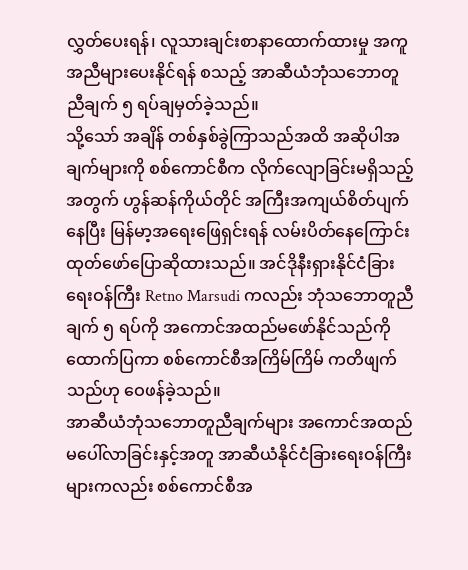လွှတ်ပေးရန်၊ လူသားချင်းစာနာထောက်ထားမှု အကူအညီများပေးနိုင်ရန် စသည့် အာဆီယံဘုံသဘောတူညီချက် ၅ ရပ်ချမှတ်ခဲ့သည်။
သို့သော် အချိန် တစ်နှစ်ခွဲကြာသည်အထိ အဆိုပါအချက်များကို စစ်ကောင်စီက လိုက်လျောခြင်းမရှိသည့်အတွက် ဟွန်ဆန်ကိုယ်တိုင် အကြီးအကျယ်စိတ်ပျက်နေပြီး မြန်မာ့အရေးဖြေရှင်းရန် လမ်းပိတ်နေကြောင်း ထုတ်ဖော်ပြောဆိုထားသည်။ အင်ဒိုနီးရှားနိုင်ငံခြားရေးဝန်ကြီး Retno Marsudi ကလည်း ဘုံသဘောတူညီချက် ၅ ရပ်ကို အကောင်အထည်မဖော်နိုင်သည်ကို ထောက်ပြကာ စစ်ကောင်စီအကြိမ်ကြိမ် ကတိဖျက်သည်ဟု ဝေဖန်ခဲ့သည်။
အာဆီယံဘုံသဘောတူညီချက်များ အကောင်အထည်မပေါ်လာခြင်းနှင့်အတူ အာဆီယံနိုင်ငံခြားရေးဝန်ကြီးများကလည်း စစ်ကောင်စီအ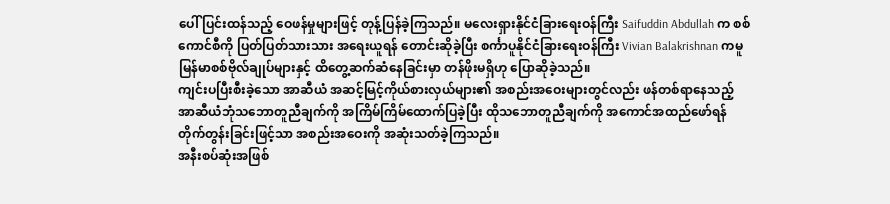ပေါ် ပြင်းထန်သည့် ဝေဖန်မှုများဖြင့် တုန့်ပြန်ခဲ့ကြသည်။ မလေးရှားနိုင်ငံခြားရေးဝန်ကြီး Saifuddin Abdullah က စစ်ကောင်စီကို ပြတ်ပြတ်သားသား အရေးယူရန် တောင်းဆိုခဲ့ပြီး စင်္ကာပူနိုင်ငံခြားရေးဝန်ကြီး Vivian Balakrishnan ကမူ မြန်မာစစ်ဗိုလ်ချုပ်များနှင့် ထိတွေ့ဆက်ဆံနေခြင်းမှာ တန်ဖိုးမရှိဟု ပြောဆိုခဲ့သည်။
ကျင်းပပြီးစီးခဲ့သော အာဆီယံ အဆင့်မြင့်ကိုယ်စားလှယ်များ၏ အစည်းအဝေးများတွင်လည်း ဖန်တစ်ရာနေသည့် အာဆီယံဘုံသဘောတူညီချက်ကို အကြိမ်ကြိမ်ထောက်ပြခဲ့ပြီး ထိုသဘောတူညီချက်ကို အကောင်အထည်ဖော်ရန် တိုက်တွန်းခြင်းဖြင့်သာ အစည်းအဝေးကို အဆုံးသတ်ခဲ့ကြသည်။
အနီးစပ်ဆုံးအဖြစ်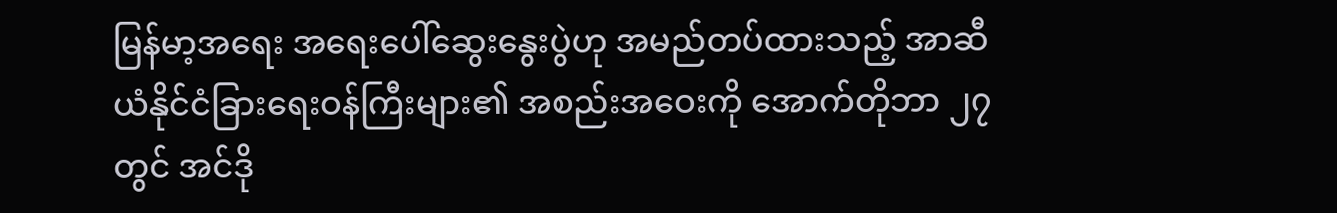မြန်မာ့အရေး အရေးပေါ်ဆွေးနွေးပွဲဟု အမည်တပ်ထားသည့် အာဆီယံနိုင်ငံခြားရေးဝန်ကြီးများ၏ အစည်းအဝေးကို အောက်တိုဘာ ၂၇ တွင် အင်ဒို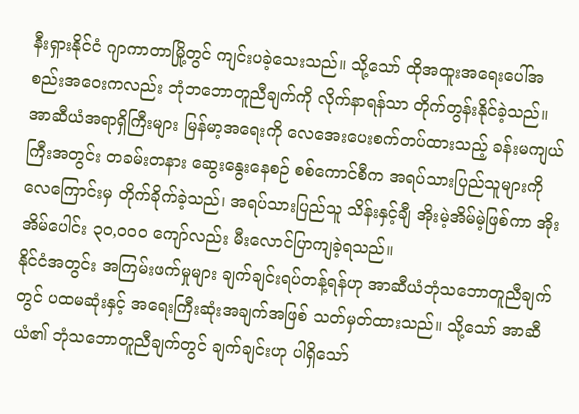နီးရှားနိုင်ငံ ဂျာကာတာမြို့တွင် ကျင်းပခဲ့သေးသည်။ သို့သော် ထိုအထူးအရေးပေါ်အစည်းအဝေးကလည်း ဘုံဘဘောတူညီချက်ကို လိုက်နာရန်သာ တိုက်တွန်းနိုင်ခဲ့သည်။
အာဆီယံအရာရှိကြီးများ မြန်မာ့အရေးကို လေအေးပေးစက်တပ်ထားသည့် ခန်းမကျယ်ကြီးအတွင်း တခမ်းတနား ဆွေးနွေးနေစဉ် စစ်ကောင်စီက အရပ်သားပြည်သူများကို လေကြောင်းမှ တိုက်ခိုက်ခဲ့သည်၊ အရပ်သားပြည်သူ သိန်းနှင့်ချီ အိုးမဲ့အိမ်မဲ့ဖြစ်ကာ အိုးအိမ်ပေါင်း ၃၀,၀၀၀ ကျော်လည်း မီးလောင်ပြာကျခဲ့ရသည်။
နိုင်ငံအတွင်း အကြမ်းဖက်မှုများ ချက်ချင်းရပ်တန့်ရန်ဟု အာဆီယံဘုံသဘောတူညီချက်တွင် ပထမဆုံးနှင့် အရေးကြီးဆုံးအချက်အဖြစ် သတ်မှတ်ထားသည်။ သို့သော် အာဆီယံ၏ ဘုံသဘောတူညီချက်တွင် ချက်ချင်းဟု ပါရှိသော်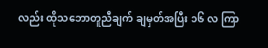လည်း ထိုသဘောတူညီချက် ချမှတ်အပြီး ၁၆ လ ကြာ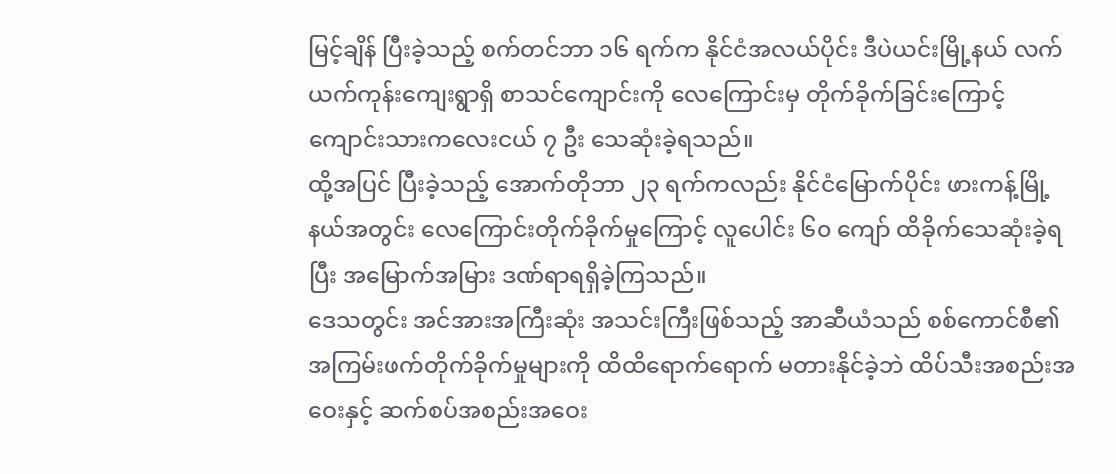မြင့်ချိန် ပြီးခဲ့သည့် စက်တင်ဘာ ၁၆ ရက်က နိုင်ငံအလယ်ပိုင်း ဒီပဲယင်းမြို့နယ် လက်ယက်ကုန်းကျေးရွာရှိ စာသင်ကျောင်းကို လေကြောင်းမှ တိုက်ခိုက်ခြင်းကြောင့် ကျောင်းသားကလေးငယ် ၇ ဦး သေဆုံးခဲ့ရသည်။
ထို့အပြင် ပြီးခဲ့သည့် အောက်တိုဘာ ၂၃ ရက်ကလည်း နိုင်ငံမြောက်ပိုင်း ဖားကန့်မြို့နယ်အတွင်း လေကြောင်းတိုက်ခိုက်မှုကြောင့် လူပေါင်း ၆၀ ကျော် ထိခိုက်သေဆုံးခဲ့ရပြီး အမြောက်အမြား ဒဏ်ရာရရှိခဲ့ကြသည်။
ဒေသတွင်း အင်အားအကြီးဆုံး အသင်းကြီးဖြစ်သည့် အာဆီယံသည် စစ်ကောင်စီ၏ အကြမ်းဖက်တိုက်ခိုက်မှုများကို ထိထိရောက်ရောက် မတားနိုင်ခဲ့ဘဲ ထိပ်သီးအစည်းအဝေးနှင့် ဆက်စပ်အစည်းအဝေး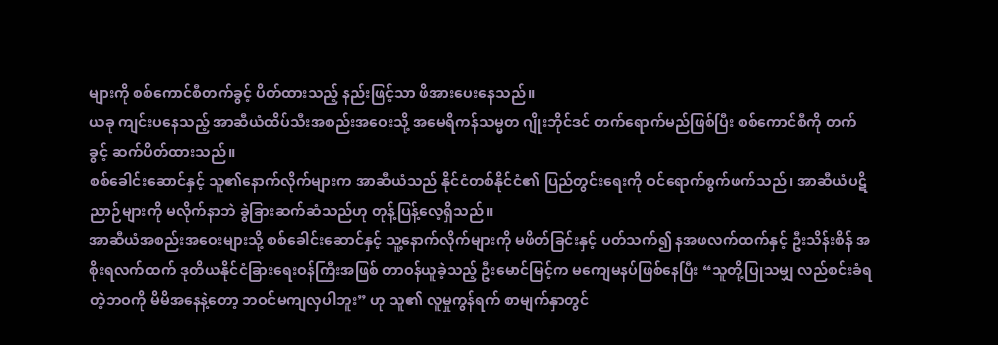များကို စစ်ကောင်စီတက်ခွင့် ပိတ်ထားသည့် နည်းဖြင့်သာ ဖိအားပေးနေသည်။
ယခု ကျင်းပနေသည့် အာဆီယံထိပ်သီးအစည်းအဝေးသို့ အမေရိကန်သမ္မတ ဂျိုးဘိုင်ဒင် တက်ရောက်မည်ဖြစ်ပြီး စစ်ကောင်စီကို တက်ခွင့် ဆက်ပိတ်ထားသည်။
စစ်ခေါင်းဆောင်နှင့် သူ၏နောက်လိုက်များက အာဆီယံသည် နိုင်ငံတစ်နိုင်ငံ၏ ပြည်တွင်းရေးကို ဝင်ရောက်စွက်ဖက်သည်၊ အာဆီယံပဋိညာဉ်များကို မလိုက်နာဘဲ ခွဲခြားဆက်ဆံသည်ဟု တုန့်ပြန့်လေ့ရှိသည်။
အာဆီယံအစည်းအဝေးများသို့ စစ်ခေါင်းဆောင်နှင့် သူ့နောက်လိုက်များကို မဖိတ်ခြင်းနှင့် ပတ်သက်၍ နအဖလက်ထက်နှင့် ဦးသိန်းစိန် အစိုးရလက်ထက် ဒုတိယနိုင်ငံခြားရေးဝန်ကြီးအဖြစ် တာဝန်ယူခဲ့သည့် ဦးမောင်မြင့်က မကျေမနပ်ဖြစ်နေပြီး “သူတို့ပြုသမျှ လည်စင်းခံရတဲ့ဘဝကို မိမိအနေနဲ့တော့ ဘဝင်မကျလှပါဘူး” ဟု သူ၏ လူမှုကွန်ရက် စာမျက်နှာတွင်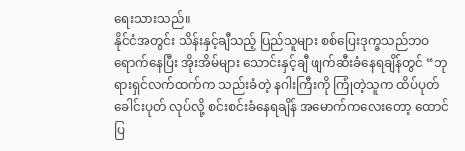ရေးသားသည်။
နိုင်ငံအတွင်း သိန်းနှင့်ချီသည့် ပြည်သူများ စစ်ပြေးဒုက္ခသည်ဘဝ ရောက်နေပြီး အိုးအိမ်များ သောင်းနှင့်ချီ ဖျက်ဆီးခံနေရချိန်တွင် “ဘုရားရှင်လက်ထက်က သည်းခံတဲ့ နဂါးကြီးကို ကြုံတဲ့သူက ထိပ်ပုတ်ခေါင်းပုတ် လုပ်လို့ စင်းစင်းခံနေရချိန် အမောက်ကလေးတော့ ထောင်ပြ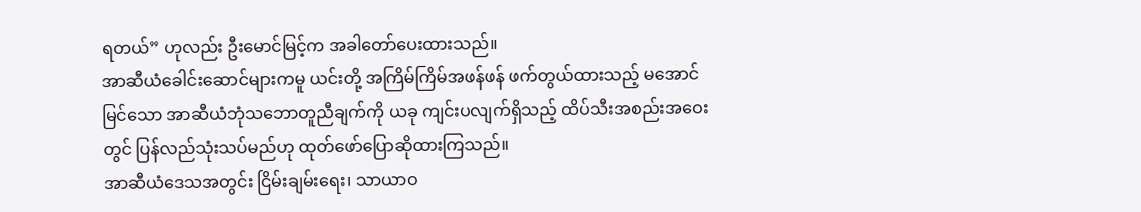ရတယ်” ဟုလည်း ဦးမောင်မြင့်က အခါတော်ပေးထားသည်။
အာဆီယံခေါင်းဆောင်များကမူ ယင်းတို့ အကြိမ်ကြိမ်အဖန်ဖန် ဖက်တွယ်ထားသည့် မအောင်မြင်သော အာဆီယံဘုံသဘောတူညီချက်ကို ယခု ကျင်းပလျက်ရှိသည့် ထိပ်သီးအစည်းအဝေးတွင် ပြန်လည်သုံးသပ်မည်ဟု ထုတ်ဖော်ပြောဆိုထားကြသည်။
အာဆီယံဒေသအတွင်း ငြိမ်းချမ်းရေး၊ သာယာဝ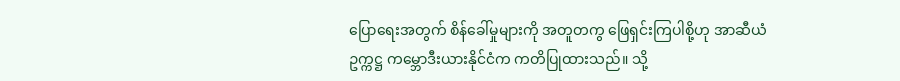ပြောရေးအတွက် စိန်ခေါ်မှုများကို အတူတကွ ဖြေရှင်းကြပါစို့ဟု အာဆီယံဥက္ကဋ္ဌ ကမ္ဘောဒီးယားနိုင်ငံက ကတိပြုထားသည်။ သို့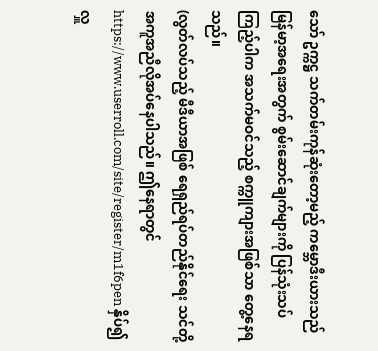သော် ဥက္ကဋ္ဌ သက်တမ်းကုန်ဆုံးတော့မည့် ကမ္ဘောဒီးယားသည် မြန်မာ့အရေးအတွက် စွမ်းဆောင်ချက်များကို ပြန်သုံးသပ်ကြည့်ပါက အသက်မဝင်သည့် စက္ကူကျားအဖြစ်သာ တွေ့နေရသည်။
(လွတ်လပ်သည့် မီဒီယာအဖြစ် ရေရှည်ရပ်တည်နိုင်ရေး သင်တို့အကူအညီလိုအပ်နေပါသည်။ ဤနေရာတွင် https://www.userroll.com/site/register/m1f6pen နှိပ်၍ လှူ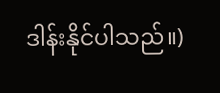ဒါန်းနိုင်ပါသည်။)